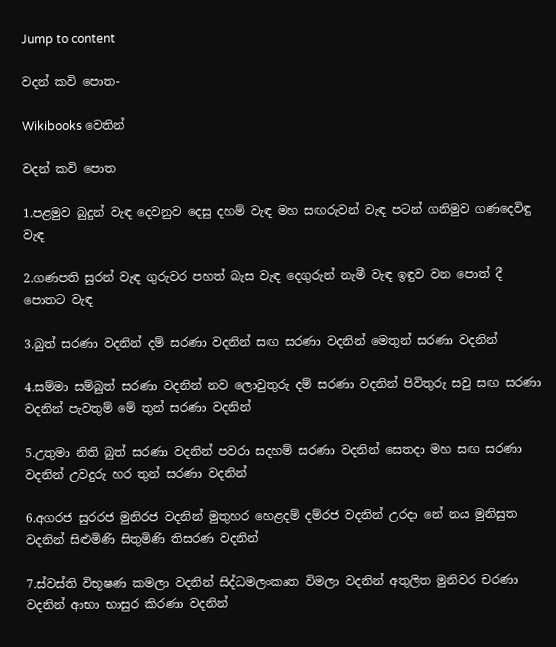Jump to content

වදන් කවි පොත-

Wikibooks වෙතින්

වදන් කවි පොත

1.පළමුව බුදුන් වැඳ දෙවනුව දෙසු දහම් වැඳ මහ සඟරුවන් වැඳ පටන් ගනිමුව ගණදෙවිඳු වැඳ

2.ගණපති සුරන් වැඳ ගුරුවර පහත් බැස වැඳ දෙගුරුන් නැමී වැඳ ඉඳුව වන පොත් දී පොතට වැඳ

3.බුත් සරණා වදනින් දම් සරණා වදනින් සඟ සරණා වදනින් මෙතුන් සරණා වදනින්

4.සම්මා සම්බුත් සරණා වදනින් නව ලොවුතුරු දම් සරණා වදනින් පිවිතුරු සවු සඟ සරණා වදනින් පැවතුම් මේ තුන් සරණා වදනින්‍

5.උතුමා නිති බුත් සරණා වදනින් පවරා සදහම් සරණා වදනින් සෙතදා මහ සඟ සරණා වදනින් උවදුරු හර තුන් සරණා වදනින්

6.අගරජ සුරරජ මුනිරජ වදනින් මුතුහර හෙළදම් දම්රජ වදනින් උරදා නේ නය මුනිසුත වදනින් සිළුමිණි සිතුමිණි තිසරණ වදනින්

7.ස්‍වස්ති විභූෂණ කමලා වදනින් සිද්ධමලංකෘත විමලා වදනින් අතුලිත මුනිවර චරණා වදනින් ආභා භාසුර කිරණා වදනින්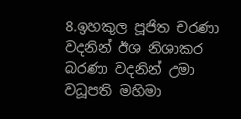8.ඉහකුල පූජිත චරණා වදනින් ඊශ නිශාකර බරණා වදනින් උමා වධූපති මහිමා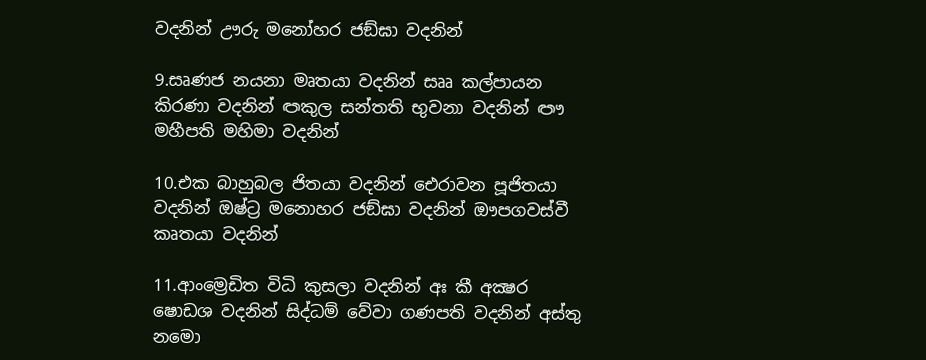වදනින් ඌරු මනෝහර ජඞ්ඝා වදනින්

9.සෘණජ නයනා මෘතයා වදනින් සෲ කල්පායන කිරණා වදනින් ඏකුල සන්තති භුවනා වදනින් ඐ මහීපති මහිමා වදනින්

10.එක බාහුබල ජිතයා වදනින් ඓරාවන පූජිතයා වදනින් ඔෂ්ට්‍ර මනොහර ජඞ්ඝා වදනින් ඖපගවස්වී කෘතයා වදනින්

11.ආංම්‍රෙඩිත විධි කුසලා වදනින් අඃ කී අක්‍ෂර ෂොඩශ වදනින් සිද්ධම් වේවා ගණපති වදනින් අස්තු නමො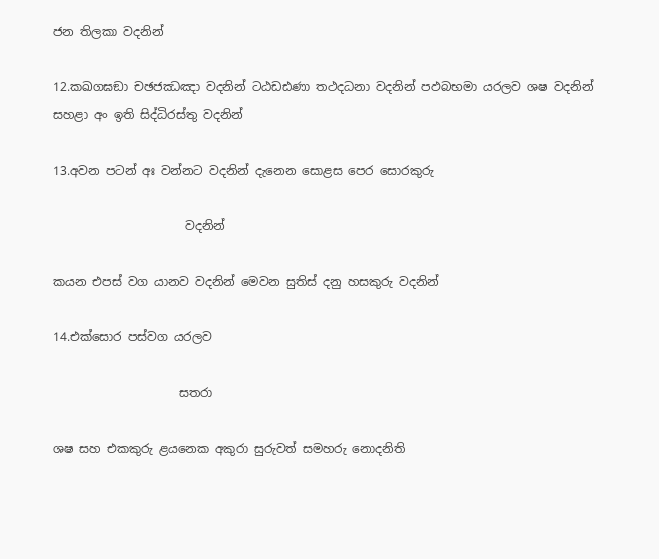ජන තිලකා වදනින්

12.කඛගඝඞා චඡජඣඤා වදනින් ටඨඩඪණා තථදධනා වදනින් පඵබභමා යරලව ශෂ වදනින් සහළා අං ඉති සිද්ධිරස්තු වදනින්

13.අවන පටන් අඃ වන්නට වදනින් දැනෙන සොළස පෙර සොරකුරු

                      වදනින්

කයන එපස් වග යානව වදනින් මෙවන සුතිස් දනු හසකුරු වදනින්

14.එක්සොර පස්වග යරලව

                     සතරා

ශෂ සහ එකකුරු ළයනෙක අකුරා සුරුවත් සමහරු නොදනිති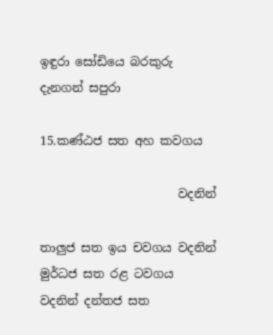ඉඳුරා සෝඩියෙ බරකුරු දැනගන් සපුරා

15.කණ්ඨජ සත අහ කවගය

                       වදනින්

තාලුජ සත ඉය චවගය වදනින් මුර්ධජ සත රළ ටවගය වදනින් දන්තජ සත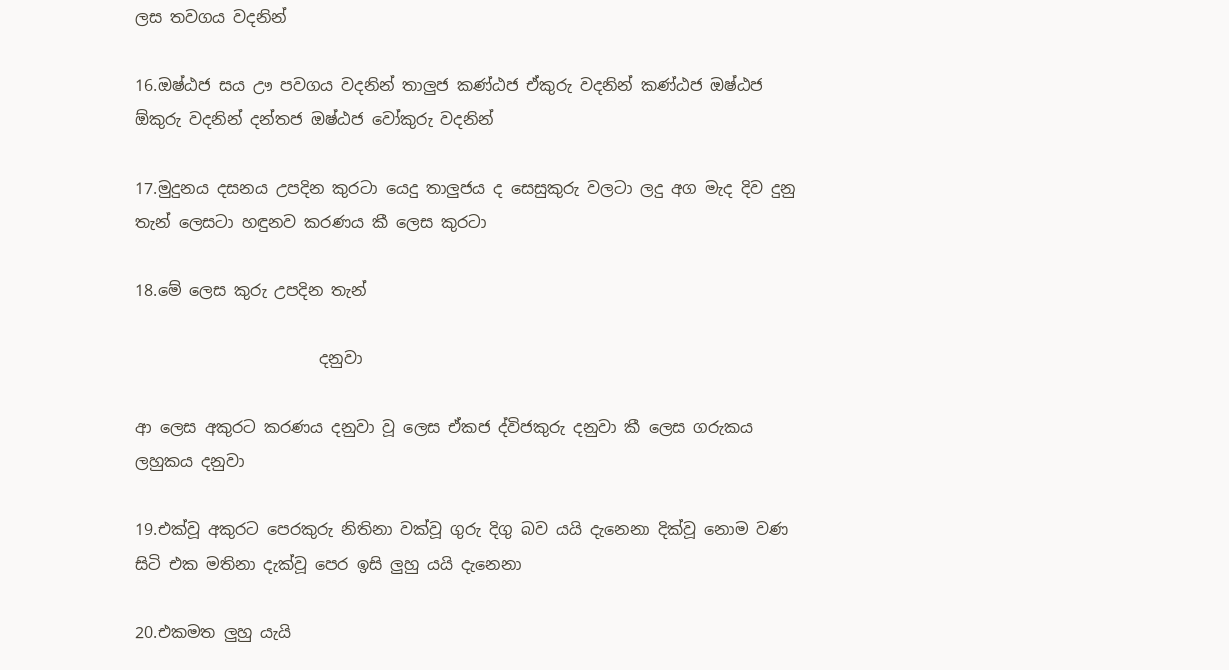ලස තවගය වදනින්

16.ඔෂ්ඨජ සය ඌ පවගය වදනින් තාලුජ කණ්ඨජ ඒකුරු වදනින් කණ්ඨජ ඔෂ්ඨජ ඕකුරු වදනින් දන්තජ ඔෂ්ඨජ වෝකුරු වදනින්

17.මුදුනය දසනය උපදින කුරටා යෙදු තාලුජය ද සෙසුකුරු වලටා ලදු අග මැද දිව දුනු තැන් ලෙසටා හඳුනව කරණය කී ලෙස කුරටා

18.මේ ලෙස කුරු උපදින තැන්

                       දනුවා

ආ ලෙස අකුරට කරණය දනුවා වූ ලෙස ඒකජ ද්විජකුරු දනුවා කී ලෙස ගරුකය ලහුකය දනුවා

19.එක්වූ අකුරට පෙරකුරු නිතිනා වක්වූ ගුරු දිගු බව යයි දැනෙනා දික්වූ නොම වණ සිටි එක මතිනා දැක්වූ පෙර ඉසි ලුහු යයි දැනෙනා

20.එකමත ලුහු යැයි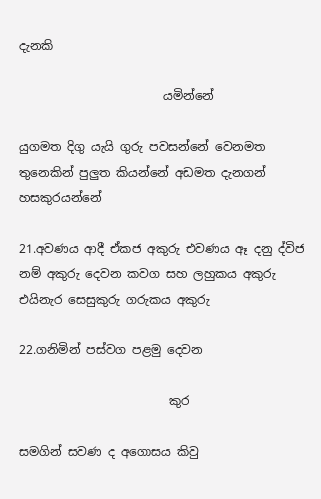දැනකි

                        යමින්නේ

යුගමත දිගු යැයි ගුරු පවසන්නේ වෙනමත තුනෙකින් පුලුත කියන්නේ අඩමත දැනගන් හසකුරයන්නේ

21.අවණය ආදී ඒකජ අකුරු එවණය ඈ දනු ද්විජ නම් අකුරු දෙවන කවග සහ ලහුකය අකුරු එයිනැර සෙසුකුරු ගරුකය අකුරු

22.ගනිමින් පස්වග පළමු දෙවන

                         කුර

සමගින් සවණ ද අගොසය කිවු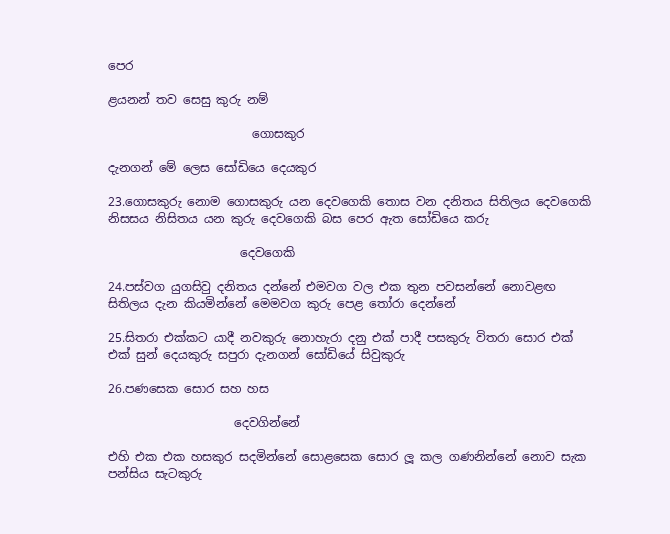පෙර

ළයනන් තව සෙසු කුරු නම්

                        ගොසකුර

දැනගන් මේ ලෙස සෝඩියෙ දෙයකුර

23.ගොසකුරු නොම ගොසකුරු යන දෙවගෙකි තොස වන දනිතය සිතිලය දෙවගෙකි නිසසය නිසිතය යන කුරු දෙවගෙකි බස පෙර ඇත සෝඩියෙ කරු

                      දෙවගෙකි

24.පස්වග යුගසිවු දනිතය දන්නේ එමවග වල එක තුන පවසන්නේ නොවළඟ සිතිලය දැන කියමින්නේ මෙමවග කුරු පෙළ තෝරා දෙන්නේ

25.සිතරා එක්කට යාදී නවකුරු නොහැරා දනු එක් පාදී පසකුරු විතරා සොර එක් එක් සුන් දෙයකුරු සපුරා දැනගන් සෝඩියේ සිවුකුරු

26.පණසෙක සොර සහ හස

                     දෙවගින්නේ

එහි එක එක හසකුර සදමින්නේ සොළසෙක සොර ලූ කල ගණනින්නේ නොව සැක පන්සිය සැටකුරු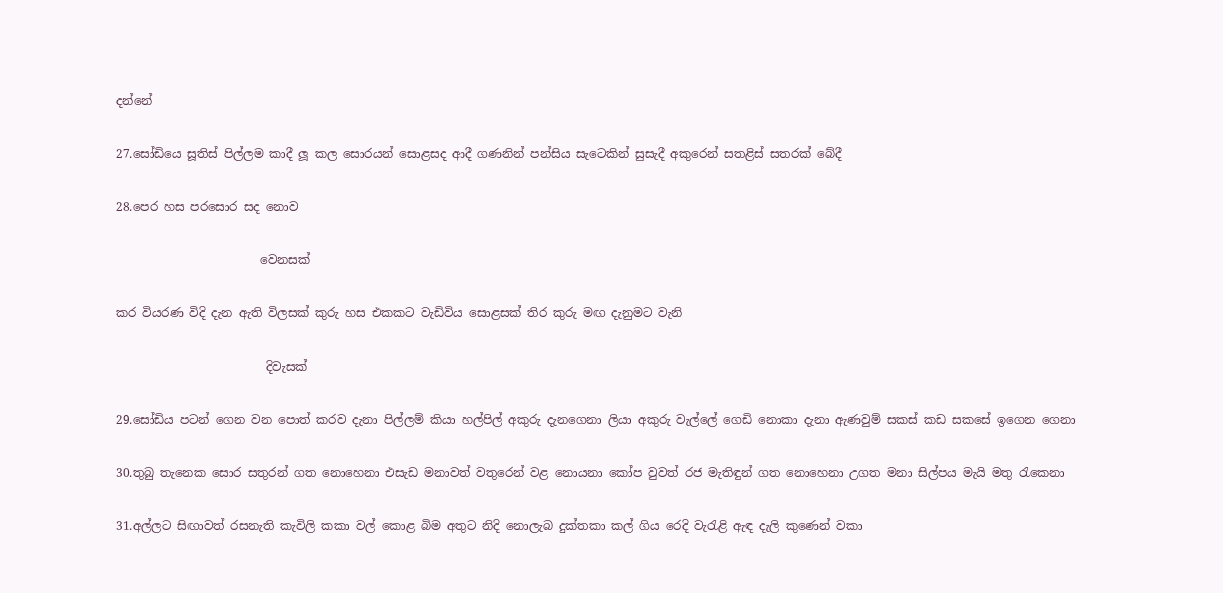දන්නේ

27.සෝඩියෙ සූතිස් පිල්ලම කාදී ලූ කල සොරයන් සොළසද ආදී ගණනින් පන්සිය සැටෙකින් සුසැදී අකුරෙන් සතළිස් සතරක් බේදී

28.පෙර හස පරසොර සද නොව

                        වෙනසක්

කර වියරණ විදි දැන ඇති විලසක් කුරු හස එකකට වැඩිවිය සොළසක් තිර කුරු මඟ දැනුමට වැනි

                         දිවැසක්

29.සෝඩිය පටන් ගෙන වන පොත් කරව දැනා පිල්ලම් කියා හල්පිල් අකුරු දැනගෙනා ලියා අකුරු වැල්ලේ ගෙඩි නොකා දැනා ඇණවුම් සකස් කඩ සකසේ ඉගෙන ගෙනා

30.තුබු තැනෙක සොර සතුරන් ගත නොහෙනා එසැඩ මනාවත් වතුරෙන් වළ නොයනා කෝප වුවත් රජ මැතිඳුන් ගත නොහෙනා උගත මනා සිල්පය මැයි මතු රැකෙනා

31.අල්ලට සිඟාවත් රසනැති කැවිලි කකා වල් කොළ බිම අතුට නිදි නොලැබ දුක්තකා කල් ගිය රෙදි වැරැළි ඇඳ දැලි කුණෙන් වකා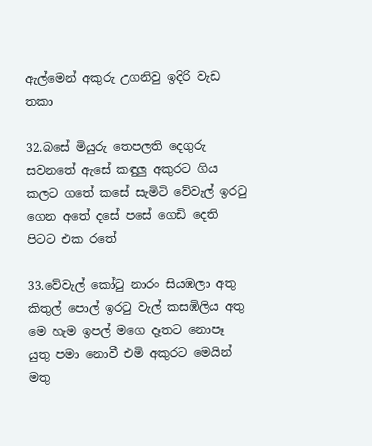ඇල්මෙන් අකුරු උගනිවු ඉදිරි වැඩ තකා

32.බසේ මියුරු තෙපලති දෙගුරු සවනතේ ඇසේ කඳුලු අකුරට ගිය කලට ගතේ කසේ සැමිටි වේවැල් ඉරටු ගෙන අතේ දසේ පසේ ගෙඩි දෙති පිටට එක රතේ

33.වේවැල් කෝටු නාරං සියඹලා අතු කිතුල් පොල් ඉරටු වැල් කසඹිලිය අතු මෙ හැම ඉපල් මගෙ දෑතට නොපෑ යුතු පමා නොවී එමි අකුරට මෙයින් මතු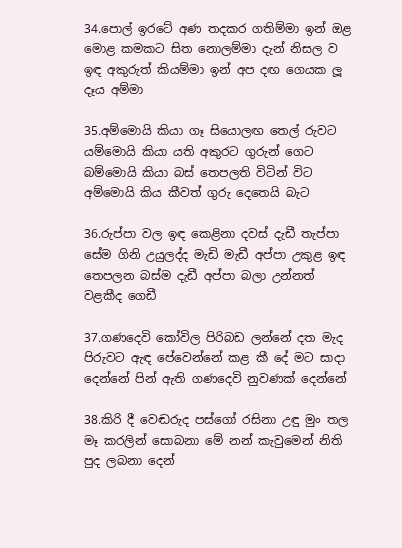34.පොල් ඉරටේ අණ තදකර ගතිම්මා ඉන් ඔළ මොළ කමකට සිත නොලම්මා දැන් නිසල ව ඉඳ අකුරුත් කියම්මා ඉන් අප දඟ ගෙයක ලූ දෑය අම්මා

35.අම්මොයි කියා ගෑ සියොලඟ තෙල් රුවට යම්මොයි කියා යති අකුරට ගුරුන් ගෙට බම්මොයි කියා බස් තෙපලති විටින් විට අම්මොයි කිය කීවත් ගුරු දෙතෙයි බැට

36.රුප්පා වල ඉඳ කෙළිනා දවස් දැඩී තැප්පා සේම ගිනි උයුලද්ද මැඩි මැඩී අප්පා උකුළ ඉඳ තෙපලන බස්ම දැඩී අප්පා බලා උන්නත් වළකීද ගෙඩී

37.ගණදෙවි කෝවිල පිරිබඩ ලන්නේ දත මැද පිරුවට ඇඳ පේවෙන්නේ කළ කී දේ මට සාදා දෙන්නේ පින් ඇති ගණදෙවි නුවණක් දෙන්නේ

38.කිරි දී වෙඬරුද පස්ගෝ රසිනා උඳු මුං තල මෑ කරලින් සොබනා මේ නන් කැවුමෙන් නිති පුද ලබනා දෙන්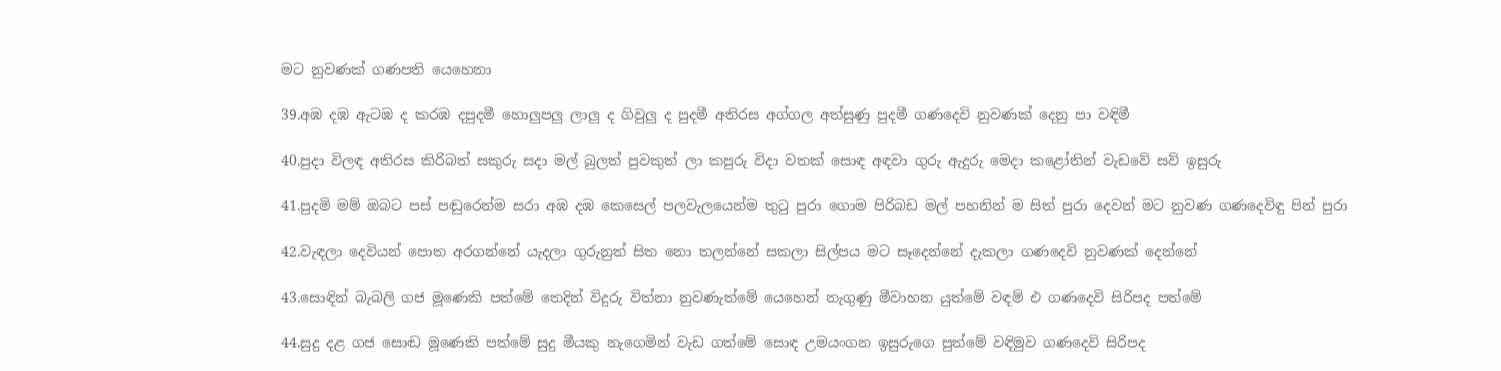මට නුවණක් ගණපති යෙහෙනා

39.අඹ දඹ ඇටඹ ද කරඹ දපුදමී හොලුපලු ලාලු ද ගිවුලු ද පුදමී අතිරස අග්ගල අත්සුණු පුදමී ගණදෙවි නුවණක් දෙනු පා වඳිමී

40.පුදා විලඳ අතිරස කිරිබත් සකුරු සදා මල් බුලත් පුවකුත් ලා කපුරු විදා වතක් සොඳ අඳවා ගුරු ඇදුරු මෙදා කළෝතින් වැඩවේ සව් ඉසුරු

41.පුදමි මම් ඔබට පස් පඬුරෙන්ම සරා අඹ දඹ කෙසෙල් පලවැලයෙන්ම තුටු පුරා ගොම පිරිබඩ මල් පහනින් ම සිත් පුරා දෙවන් මට නුවණ ගණදෙවිඳු පින් පුරා

42.වැඳලා දෙවියන් පොත අරගන්නේ යැදලා ගුරුනුත් සිත නො තලන්නේ සකලා සිල්පය මට සෑදෙන්නේ දැකලා ගණදෙවි නුවණක් දෙන්නේ

43.සොඳින් බැබලි ගජ මූණෙකි පත්මේ තෙදින් විදුරු විත්නා නුවණැත්මේ යෙහෙන් නැගුණු මීවාහන යුත්මේ වඳම් එ ගණදෙවි සිරිපද පත්මේ

44.සුදු දළ ගජ සොඬ මූණෙකි පත්මේ සුදු මීයකු නැගෙමින් වැඩ ගත්මේ සොඳ උමයංගන ඉසුරුගෙ පුත්මේ වඳිමුව ගණදෙවි සිරිපද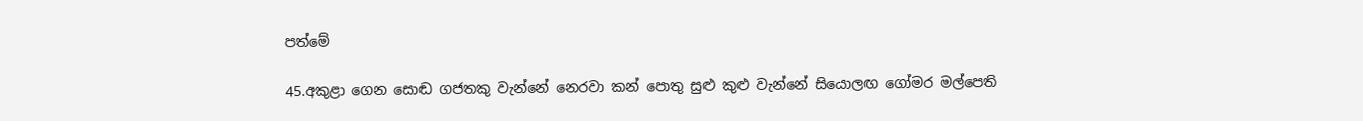පත්මේ

45.අකුළා ගෙන සොඬ ගජතකු වැන්නේ නෙරවා කන් පොතු සුළු කුළු වැන්නේ සියොලඟ ගෝමර මල්පෙති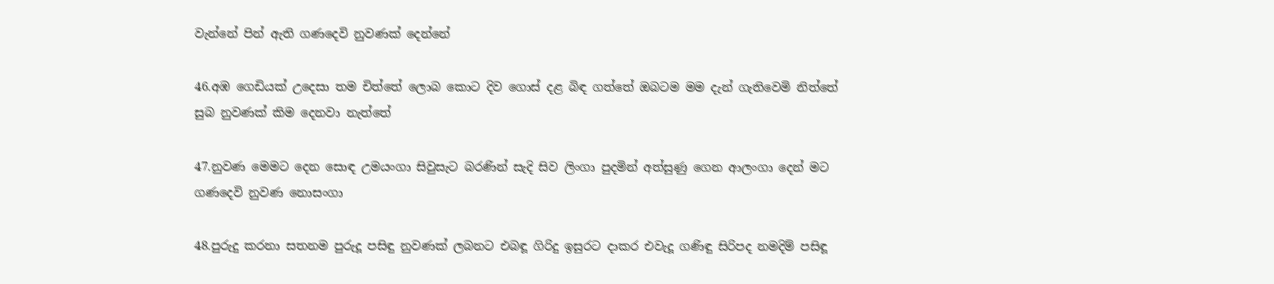වැන්නේ පින් ඇති ගණදෙවි නුවණක් දෙන්නේ

46.අඹ ගෙඩියක් උදෙසා තම චිත්තේ ලොබ කොට දිව ගොස් දළ බිඳ ගත්තේ ඔබටම මම දැන් ගැතිවෙමි නිත්තේ සුබ නුවණක් කිම දෙනවා නැත්තේ

47.නුවණ මෙමට දෙන සොඳ උමයංගා සිවුසැට බරණින් සැදි සිව ලිංගා පුදමින් අත්සුණු ගෙන ආලංගා දෙන් මට ගණදෙවි නුවණ නොසංගා

48.පුරුදු කරනා සතනම පුරුදූ පසිඳු නුවණක් ලබනට එබඳූ ගිරිදු ඉසුරට දාකර එවැදූ ගණිඳු සිරිපද නමදිම් පසිඳූ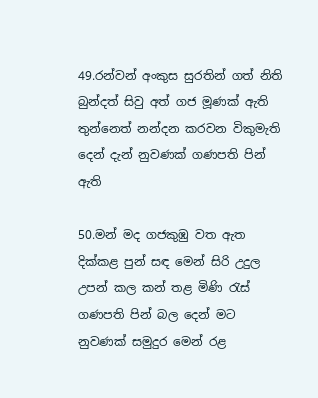49.රන්වන් අංකුස සුරතින් ගත් නිති බුන්දත් සිවු අත් ගජ මූණක් ඇති තුන්නෙත් නන්දන කරවන විකුමැති දෙන් දැන් නුවණක් ගණපති පින් ඇති

50.මන් මද ගජකුඹු වත ඇත දික්කළ පුන් සඳ මෙන් සිරි උදුල උපන් කල කන් තළ මිණි රැස් ගණපති පින් බල දෙන් මට නුවණක් සමුදුර මෙන් රළ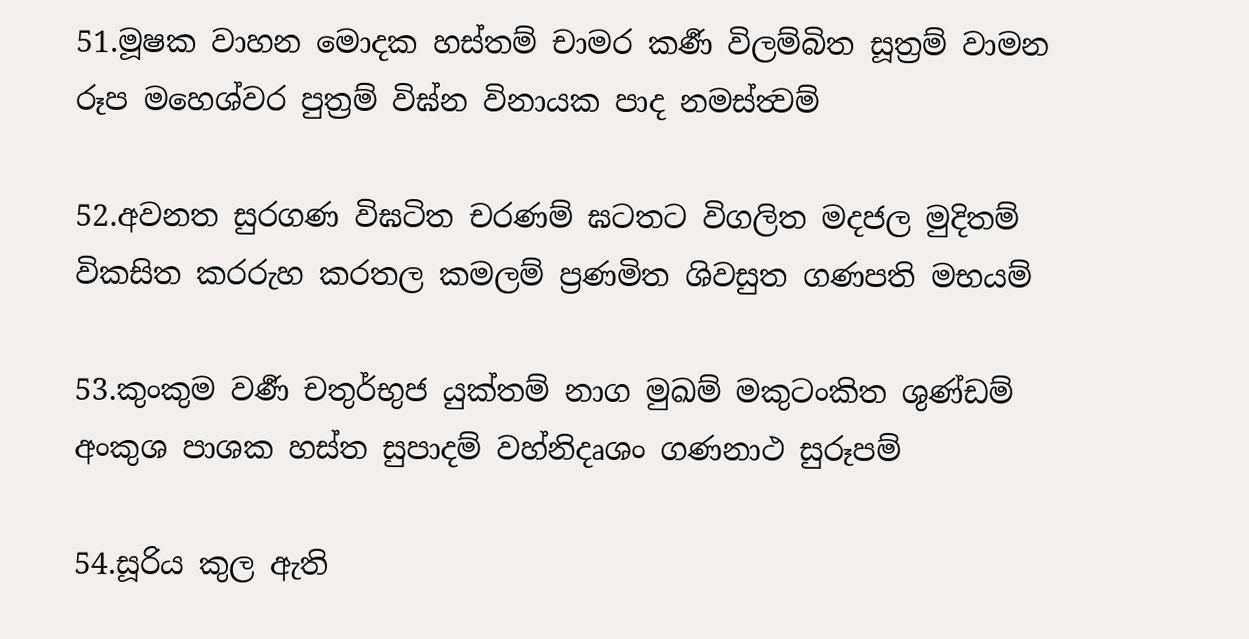51.මූෂක වාහන මොදක හස්තම් චාමර කර්‍ණ විලම්බිත සූත්‍රම් වාමන රූප මහෙශ්වර පුත්‍රම් විඝ්න විනායක පාද නමස්ත්‍වම්

52.අවනත සුරගණ විඝටිත චරණම් ඝටතට විගලිත මදජල මුදිතම් විකසිත කරරුහ කරතල කමලම් ප්‍රණමිත ශිවසුත ගණපති මභයම්

53.කුංකුම වර්‍ණ චතුර්භුජ යුක්තම් නාග මුඛම් මකුටංකිත ශුණ්ඩම් අංකුශ පාශක හස්ත සුපාදම් වහ්නිදෘශං ගණනාථ සුරූපම්

54.සූරිය කුල ඇති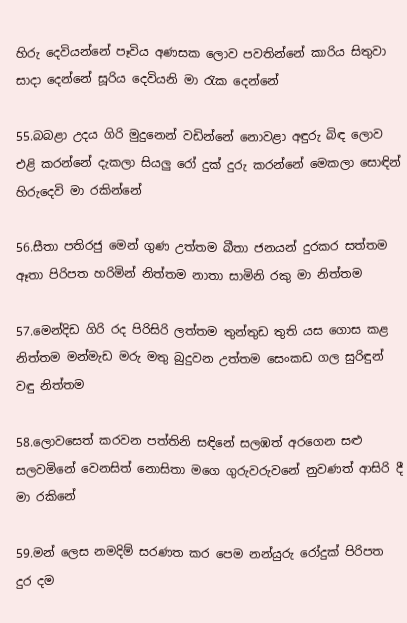හිරු දෙවියන්නේ පෑවිය අණසක ලොව පවතින්නේ කාරිය සිතුවා සාදා දෙන්නේ සූරිය දෙවියනි මා රැක දෙන්නේ

55.බබළා උදය ගිරි මුදුනෙන් වඩින්නේ නොවළා අඳුරු බිඳ ලොව එළි කරන්නේ දැකලා සියලු රෝ දුක් දුරු කරන්නේ මෙකලා සොඳින් හිරුදෙවි මා රකින්නේ

56.සීතා පතිරජු මෙන් ගුණ උත්තම බීතා ජනයන් දුරකර සත්තම ඈතා පිරිපත හරිමින් නිත්තම නාතා සාමිනි රකු මා නිත්තම

57.මෙන්දිඩ ගිරි රද පිරිසිරි ලත්තම තුන්තුඩ තුති යස ගොස කළ නිත්තම මන්මැඩ මරු මතු බුදුවන උත්තම සෙංකඩ ගල සුරිඳුන් වඳු නිත්තම

58.ලොවසෙත් කරවන පත්තිනි සඳිනේ සලඹත් අරගෙන සළු සලවමිනේ වෙනසිත් නොසිතා මගෙ ගුරුවරුවනේ නුවණත් ආසිරි දී මා රකිනේ

59.මන් ලෙස නමදිම් සරණත කර පෙම නන්යුරු රෝදුක් පිරිපත දුර දම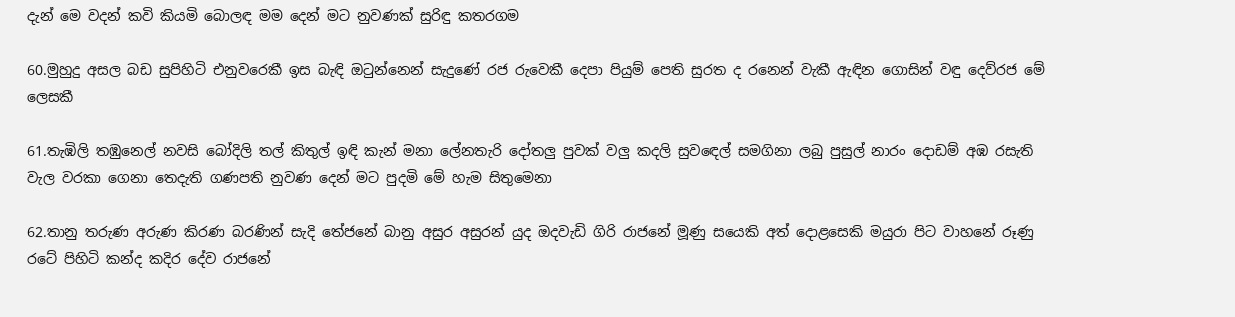දැන් මෙ වදන් කවි කියමි බොලඳ මම දෙන් මට නුවණක් සුරිඳු කතරගම

60.මුහුදු අසල බඩ සුපිහිටි එනුවරෙකී ඉස බැඳි ඔටුන්නෙන් සැදුණේ රජ රුවෙකී දෙපා පියුම් පෙති සුරත ද රනෙන් වැකී ඇඳින ගොසින් වඳු දෙව්රජ මේ ලෙසකී

61.තැඹිලි තඹුනෙල් නවසි බෝදිලි තල් කිතුල් ඉඳි කැන් මනා ලේනතැරි දෝතලු පුවක් වලු කදලි සුවඳෙල් සමගිනා ලබු පුසුල් නාරං දොඩම් අඹ රසැති වැල වරකා ගෙනා තෙදැති ගණපති නුවණ දෙන් මට පුදමි මේ හැම සිතුමෙනා

62.තානු තරුණ අරුණ කිරණ බරණින් සැදි තේජනේ බානු අසුර අසුරන් යුද ඔදවැඩි ගිරි රාජනේ මූණු සයෙකි අත් දොළසෙකි මයුරා පිට වාහනේ රූණු රටේ පිහිටි කන්ද කදිර දේව රාජනේ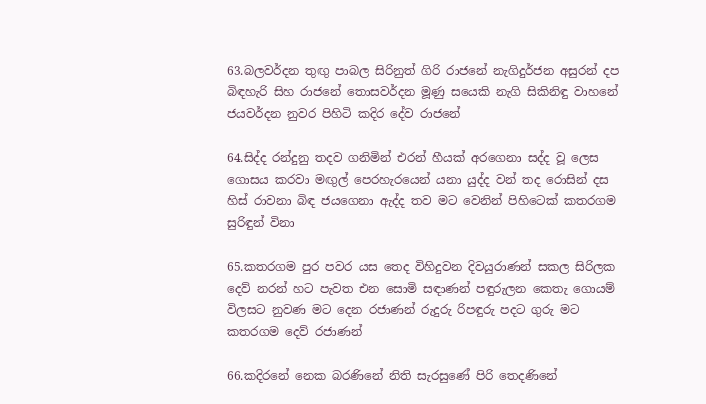63.බලවර්දන තුඟු පාබල සිරිනුත් ගිරි රාජනේ නැගිදුර්ජන අසුරන් දප බිඳහැරි සිහ රාජනේ තොසවර්දන මූණු සයෙකි නැගි සිකිනිඳු වාහනේ ජයවර්දන නුවර පිහිටි කදිර දේව රාජනේ

64.සිද්ද රන්දුනු තදව ගනිමින් එරන් හීයක් අරගෙනා සද්ද වූ ලෙස ගොසය කරවා මඟුල් පෙරහැරයෙන් යනා යුද්ද වන් තද රොසින් දස හිස් රාවනා බිඳ ජයගෙනා ඇද්ද තව මට වෙනින් පිහිටෙක් කතරගම සුරිඳුන් විනා

65.කතරගම පුර පවර යස තෙද විහිදුවන දිවයුරාණන් සකල සිරිලක දෙව් නරන් හට පැවත එන සොමි සඳාණන් පඳුරුලන කෙතැ ගොයම් විලසට නුවණ මට දෙන රජාණන් රුදුරු රිපඳුරු පදට ගුරු මට කතරගම දෙව් රජාණන්

66.කදිරනේ නෙක බරණිනේ නිති සැරසුණේ පිරි තෙදණිනේ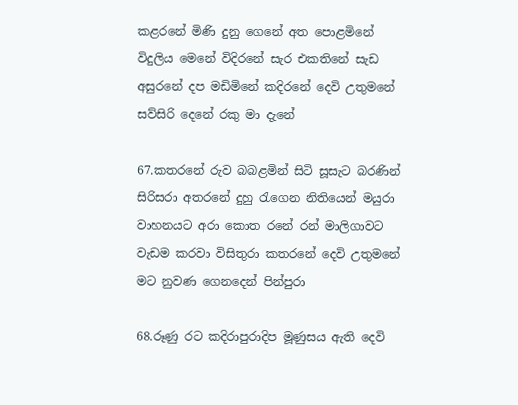කළරනේ මිණි දුනු ගෙනේ අත පොළමිනේ විදුලිය මෙනේ විදිරනේ සැර එකතිනේ සැඩ අසුරනේ දප මඩිමිනේ කදිරනේ දෙවි උතුමනේ සව්සිරි දෙනේ රකු මා දැනේ

67.කතරනේ රුව බබළමින් සිටි සූසැට බරණින් සිරිසරා අතරනේ දුහු රැගෙන නිතියෙන් මයුරා වාහනයට අරා කොත රනේ රන් මාලිගාවට වැඩම කරවා විසිතුරා කතරනේ දෙවි උතුමනේ මට නුවණ ගෙනදෙන් පින්පුරා

68.රූණු රට කදිරාපුරාදිප මූණුසය ඇති දෙවි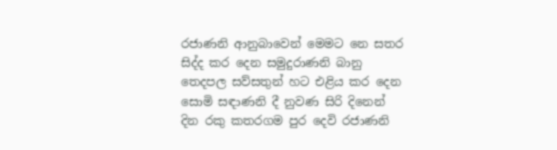රජාණනි ආනුබාවෙන් මෙමට නෙ සතර සිද්ද කර දෙන සමුදුරාණනි බානු තෙදපල සව්සතුන් හට එළිය කර දෙන සොමි සඳාණනි දී නුවණ සිරි දිනෙන් දින රකු කතරගම පුර දෙවි රජාණනි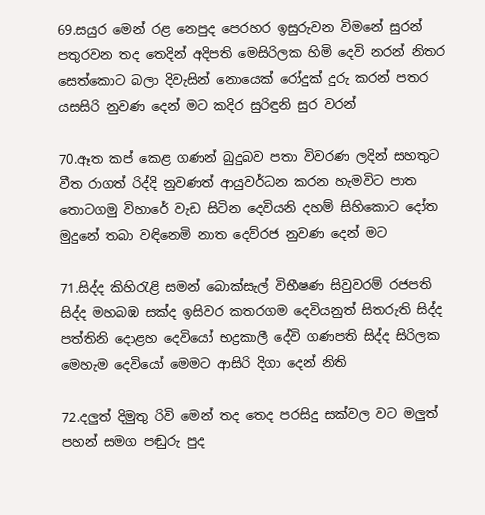69.සයුර මෙන් රළ නෙපුද පෙරහර ඉසුරුවන විමනේ සුරන් පතුරවන තද තෙදින් අදිපති මෙසිරිලක හිමි දෙවි නරන් නිතර සෙත්කොට බලා දිවැසින් නොයෙක් රෝදුක් දුරු කරන් පතර යසසිරි නුවණ දෙන් මට කදිර සුරිඳුනි සුර වරන්

70.ඈත කප් කෙළ ගණන් බුදුබව පතා විවරණ ලදින් සහතුට වීත රාගත් රිද්දි නුවණත් ආයුවර්ධන කරන හැමවිට පාත තොටගමු විහාරේ වැඩ සිටින දෙවියනි දහම් සිහිකොට දෝත මුදුනේ තබා වඳිනෙමි නාත දෙව්රජ නුවණ දෙන් මට

71.සිද්ද කිහිරැළි සමන් බොක්සැල් විභීෂණ සිවුවරම් රජපති සිද්ද මහබඹ සක්ද ඉසිවර කතරගම දෙවියනුත් සිතරුති සිද්ද පත්තිනි දොළහ දෙවියෝ භද්‍රකාලී දේවි ගණපති සිද්ද සිරිලක මෙහැම දෙවියෝ මෙමට ආසිරි දිගා දෙන් නිති

72.දලුත් දිමුතු රිවි මෙන් තද තෙද පරසිදු සක්වල වට මලුත් පහන් සමග පඬුරු පුද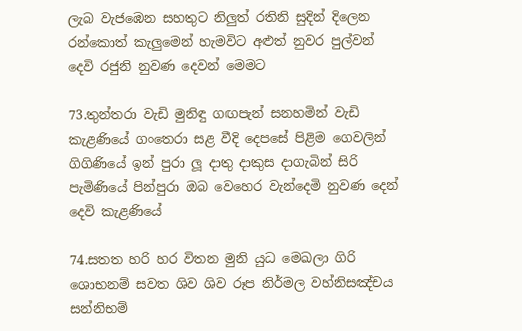ලැබ වැජඹෙන සහතුට නිලුත් රතිනි සුදින් දිලෙන රන්කොත් කැලුමෙන් හැමවිට අළුත් නුවර පුල්වන් දෙවි රජුනි නුවණ දෙවන් මෙමට

73.තුන්තරා වැඩි මුනිඳු ගඟපැන් සනහමින් වැඩි කැළණියේ ගංතෙරා සළ වීදි දෙපසේ පිළිම ගෙවලින් ගිගිණියේ ඉන් පුරා ලූ දාතු දාකුස දාගැබින් සිරි පැමිණියේ පින්පුරා ඔබ වෙහෙර වැන්දෙමි නුවණ දෙන් දෙවි කැළණියේ

74.සතත හරි හර විතන මුනි යුධ මෙඛලා ගිරි ශොභනම් සවත ශිව ශිව රූප නිර්මල වහ්නිසඤ්චය සන්නිභම්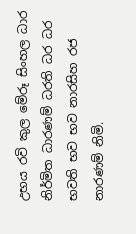උභය රවි කුල මේරූ සිංහල ධාර නිර්මිත ධාරණම් ධරති ධර ධර භවති භව භව නාරසිහ රජ නාරණම් නිමි.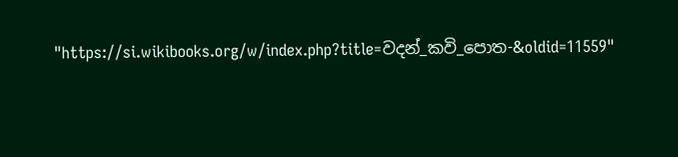"https://si.wikibooks.org/w/index.php?title=වදන්_කවි_පොත-&oldid=11559"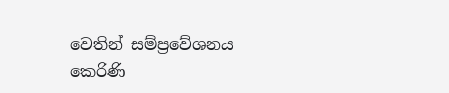වෙතින් සම්ප්‍රවේශනය කෙරිණි